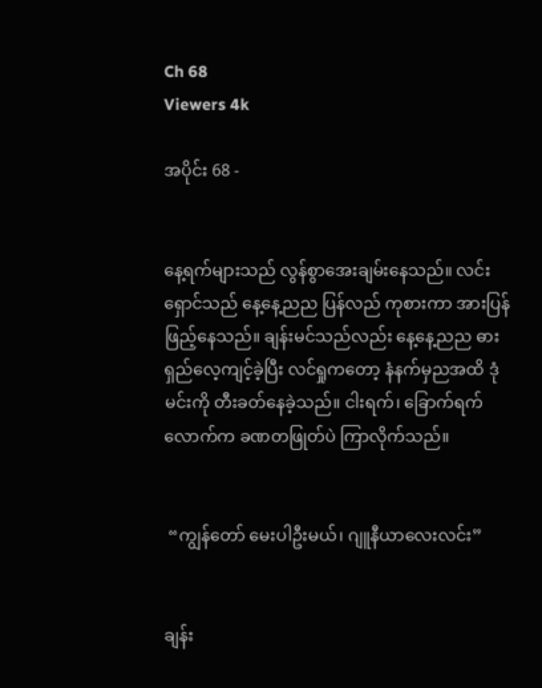Ch 68
Viewers 4k

အပိုင်း 68 -


နေ့ရက်များသည် လွန်စွာအေးချမ်းနေသည်။ လင်းရှောင်သည် နေ့နေ့ညည ပြန်လည် ကုစားကာ အားပြန်ဖြည့်နေသည်။ ချန်းမင်သည်လည်း နေ့နေ့ညည ဓားရှည်လေ့ကျင့်ခဲ့ပြီး လင်ရှုကတော့ နံနက်မှညအထိ ဒုံမင်းကို တီးခတ်နေခဲ့သည်။ ငါးရက်၊ ခြောက်ရက်လောက်က ခဏတဖြုတ်ပဲ ကြာ‌လိုက်သည်။


 “ကျွန်တော်‌ မေးပါဦးမယ်၊ ဂျူနီယာ‌လေးလင်း”


ချန်း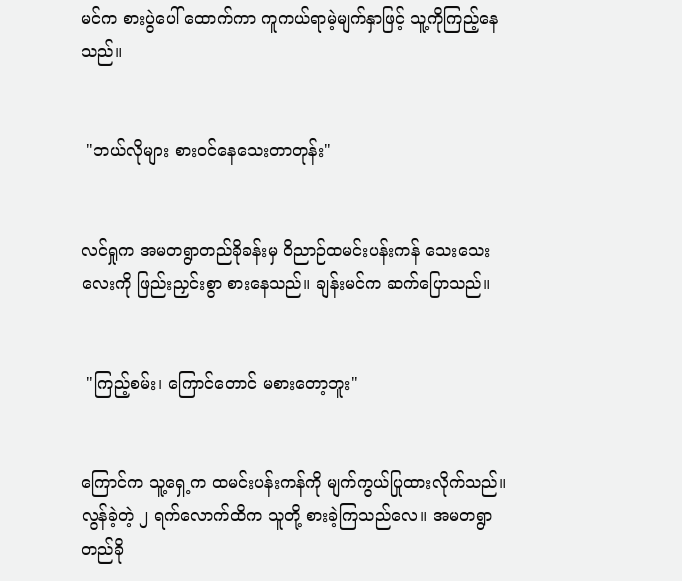မင်က စားပွဲပေါ် ထောက်ကာ ကူကယ်ရာမဲ့မျက်နှာဖြင့် သူ့ကိုကြည့်နေသည်။


 "ဘယ်လိုများ စားဝင်နေသေးတာတုန်း"


လင်ရှုက အမတရွာတည်ခိုခန်းမှ ဝိညာဉ်ထမင်းပန်းကန် သေးသေးလေးကို ဖြည်းညှင်းစွာ စားနေသည်။ ချန်းမင်က ဆက်ပြောသည်။


 "ကြည့်စမ်း၊ ကြောင်တောင် မစားတော့ဘူး"


ကြောင်က သူ့ရှေ့က ထမင်းပန်းကန်ကို မျက်ကွယ်ပြုထားလိုက်သည်။ လွန်ခဲ့တဲ့ ၂ ရက်လောက်ထိက သူတို့ စားခဲ့ကြသည်လေ။ အမတရွာတည်ခို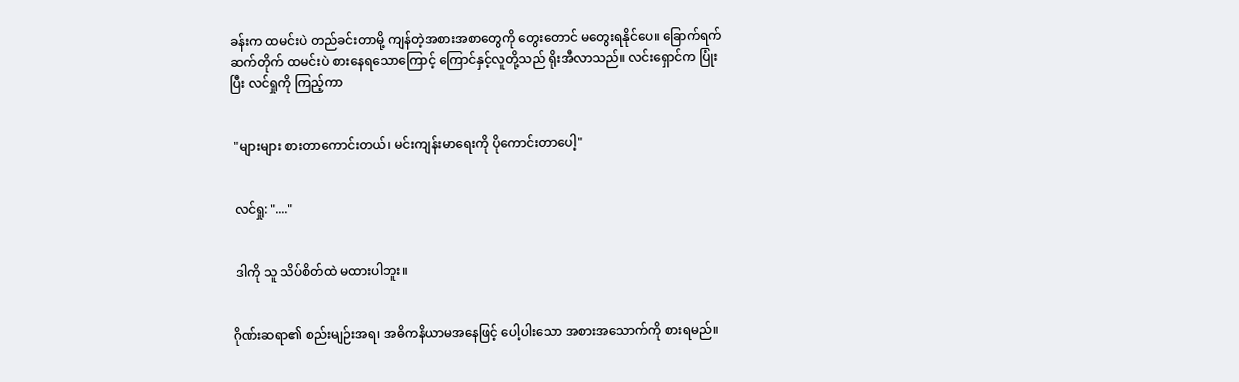ခန်းက ထမင်းပဲ တည်ခင်းတာမို့ ကျန်တဲ့အစားအစာတွေကို တွေးတောင် မတွေးရနိုင်ပေ။ ခြောက်ရက်ဆက်တိုက် ထမင်းပဲ စားနေရသောကြောင့် ကြောင်နှင့်လူတို့သည် ရိုးအီလာသည်။ လင်းရှောင်က ပြုံးပြီး လင်ရှုကို ကြည့်ကာ


 "များများ စားတာကောင်းတယ်၊ မင်းကျန်းမာရေးကို ပိုကောင်းတာပေါ့"


 လင်ရှု: "...."


 ဒါကို သူ သိပ်စိတ်ထဲ မထားပါဘူး။


ဂိုဏ်းဆရာ၏ စည်းမျဉ်းအရ၊ အဓိကနိယာမအနေဖြင့် ပေါ့ပါးသော အစားအသောက်ကို စားရမည်။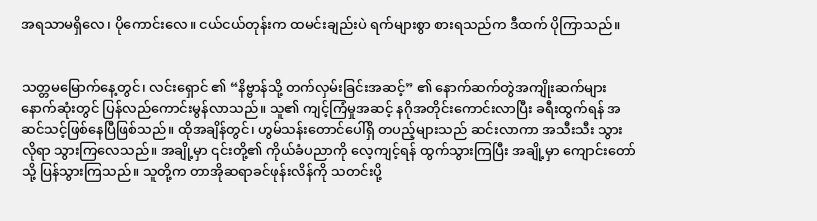အရသာမရှိလေ၊ ပိုကောင်းလေ။ ငယ်ငယ်တုန်းက ထမင်းချည်းပဲ ရက်များစွာ စားရသည်က ဒီထက် ပိုကြာသည်။


သတ္တမမြောက်နေ့တွင်၊ လင်းရှောင် ၏ “နိဗ္ဗာန်သို့ တက်လှမ်းခြင်းအဆင့်” ၏ နောက်ဆက်တွဲအကျိုးဆက်များ နောက်ဆုံးတွင် ပြန်လည်ကောင်းမွန်လာသည်။ သူ၏ ကျင့်ကြံမှုအဆင့် နဂိုအတိုင်းကောင်းလာပြီး ခရီးထွက်ရန် အဆင်သင့်ဖြစ်နေပြီဖြစ်သည်။ ထိုအချိန်တွင်၊ ဟွမ်သန်းတောင်ပေါ်ရှိ တပည့်များသည် ဆင်းလာကာ အသီးသီး သွားလိုရာ သွားကြလေသည်။ အချို့မှာ ၎င်းတို့၏ ကိုယ်ခံပညာကို လေ့ကျင့်ရန် ထွက်သွားကြပြီး အချို့မှာ ကျောင်းတော်သို့ ပြန်သွားကြသည်။ သူတို့က တာအိုဆရာခင်ဖုန်းလိန်ကို သတင်းပို့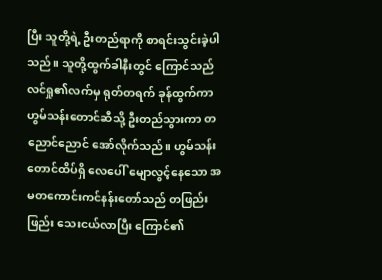ပြီး သူတို့ရဲ့ ဦးတည်ရာကို စာရင်းသွင်းခဲ့ပါသည်။ သူတို့ထွက်ခါနီးတွင် ကြောင်သည် လင်ရှု၏လက်မှ ရုတ်တရက် ခုန်ထွက်ကာ ဟွမ်သန်းတောင်ဆီသို့ ဦးတည်သွားကာ တညောင်ညောင် အော်လိုက်သည်။ ဟွမ်သန်းတောင်ထိပ်ရှိ လေပေါ် မျောလွင့်နေသော အမတကောင်းကင်နန်းတော်သည် တဖြည်းဖြည်း သေးငယ်လာပြီး ကြောင်၏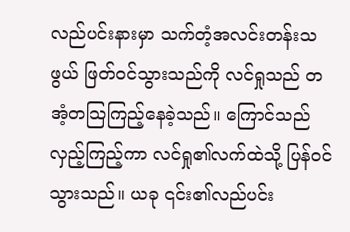လည်ပင်းနားမှာ သက်တံ့အလင်းတန်းသဖွယ် ဖြတ်ဝင်သွားသည်ကို လင်ရှုသည် တအံ့တသြကြည့်‌နေခဲ့သည်။ ကြောင်သည် လှည့်ကြည့်ကာ လင်ရှု၏လက်ထဲသို့ ပြန်ဝင်သွားသည်။ ယခု ၎င်း၏လည်ပင်း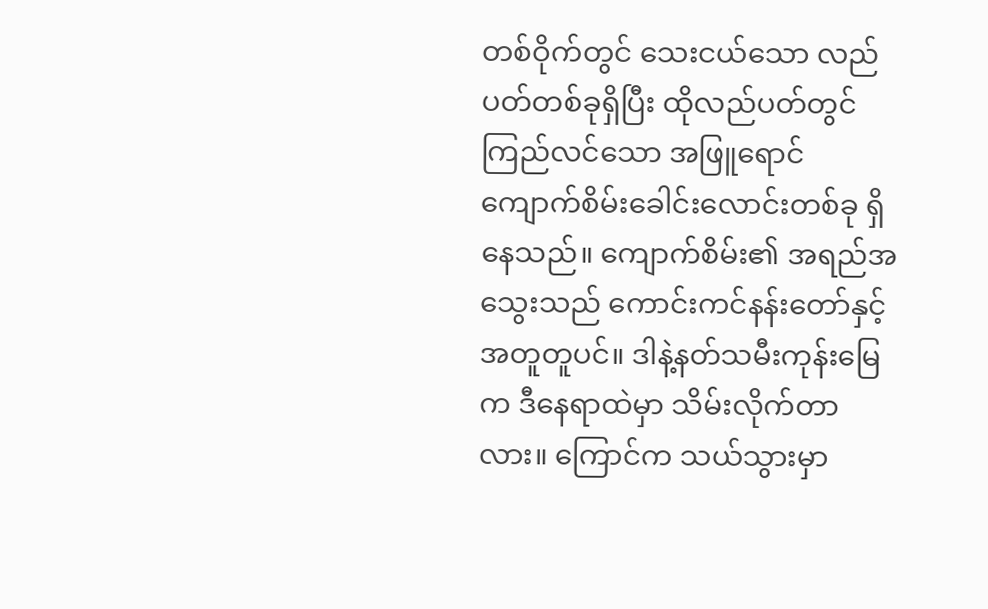တစ်ဝိုက်တွင် သေးငယ်သော လည်ပတ်တစ်ခုရှိပြီး ထိုလည်ပတ်တွင် ကြည်လင်သော အဖြူရောင် ကျောက်စိမ်းခေါင်းလောင်းတစ်ခု ရှိနေသည်။ ကျောက်စိမ်း၏ အရည်အသွေးသည် ကောင်းကင်နန်းတော်နှင့် အတူတူပင်။ ဒါနဲ့နတ်သမီးကုန်းမြေက ဒီနေရာထဲမှာ သိမ်းလိုက်တာလား။ ကြောင်က သယ်သွားမှာ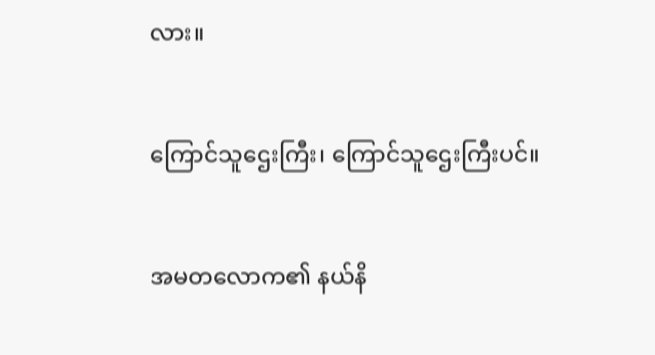လား။


ကြောင်သူဌေးကြီး၊ ကြောင်သူဌေးကြီးပင်။


အမတလောက၏ နယ်နိ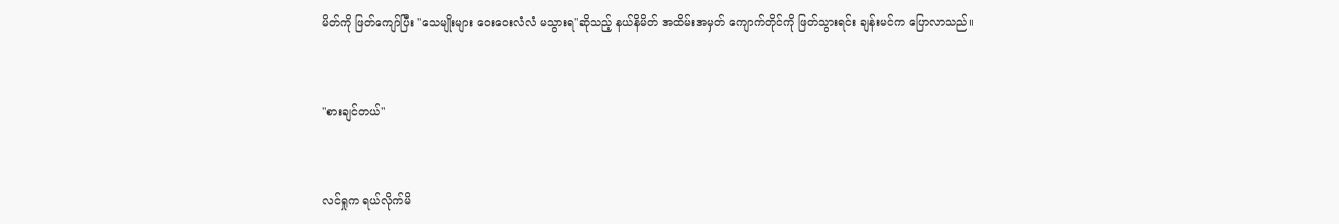မိတ်ကို ဖြတ်ကျော်ပြီး "သေမျိုးများ ဝေးဝေးလံလံ မသွားရ"ဆိုသည့် နယ်နိမိတ် အထိမ်းအမှတ် ကျောက်တိုင်ကို ဖြတ်သွားရင်း ချန်းမင်က ပြောလာသည်။


"စားချင်တယ်"


လင်ရှုက ရယ်လိုက်မိ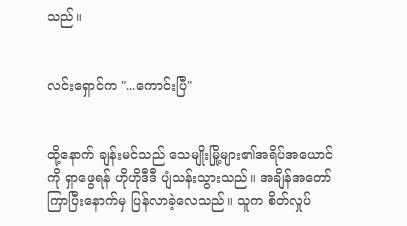သည်။


လင်းရှောင်က "...ကောင်းပြီ"


ထို့နောက် ချန်းမင်သည် သေမျိုးမြို့များ၏အရိပ်အယောင်ကို ရှာဖွေရန် ဟိုဟိုဒီဒီ ပျံသန်းသွားသည်။ အချိန်အတော်ကြာပြီးနောက်မှ ပြန်လာခဲ့လေသည်။ သူက စိတ်လှုပ်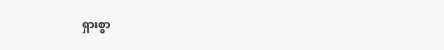ရှားစွာ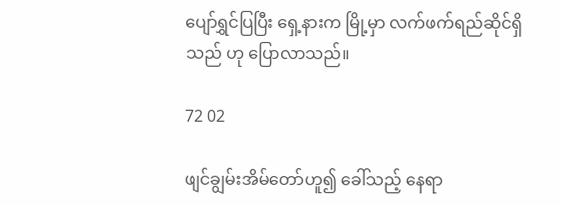ပျော်ရွှင်ပြပြီး ရှေ့နားက မြို့မှာ လက်ဖက်ရည်ဆိုင်ရှိသည် ဟု ပြောလာသည်။

72 02

ဖျင်ချွမ်းအိမ်တော်ဟူ၍ ခေါ်သည့် နေရာ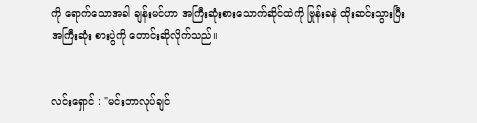ကို ရောက်သောအခါ ချန်းမင်ဟာ အကြီးဆုံးစားသောက်ဆိုင်ထဲကို ဗြုန်းခနဲ ထိုးဆင်းသွားပြီး အကြီးဆုံး စားပွဲကို တောင်းဆိုလိုက်သည်။


လင်းရှောင် : "မင်းဘာလုပ်ချင်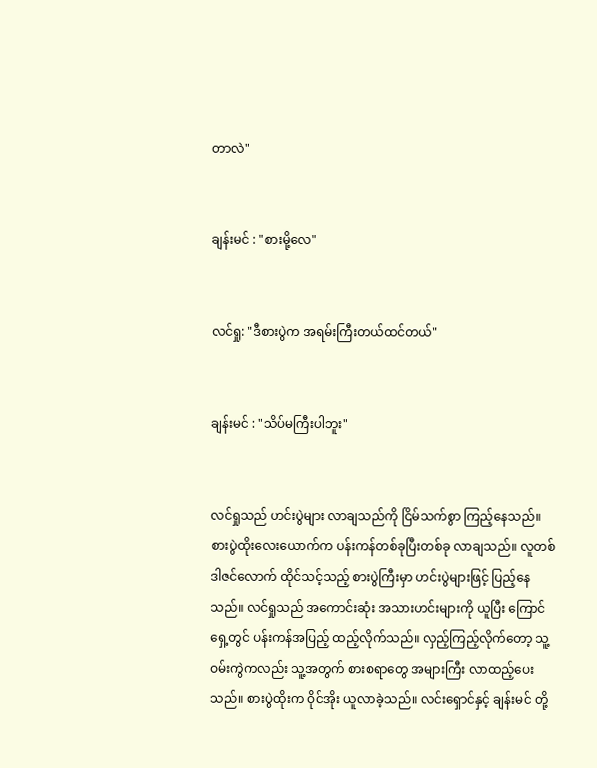တာလဲ"


ချန်းမင် : "စားမို့လေ"


လင်ရှု: "ဒီစားပွဲက အရမ်းကြီးတယ်ထင်တယ်"


ချန်းမင် : "သိပ်မကြီးပါဘူး"


လင်ရှုသည် ဟင်းပွဲများ လာချသည်ကို ငြိမ်သက်စွာ ကြည့်နေသည်။ စားပွဲထိုးလေးယောက်က ပန်းကန်တစ်ခုပြီးတစ်ခု လာချသည်။ လူတစ်ဒါဇင်လောက် ထိုင်သင့်သည့် စားပွဲကြီးမှာ ဟင်းပွဲများဖြင့် ပြည့်နေသည်။ လင်ရှုသည် အကောင်းဆုံး အသားဟင်းများကို ယူပြီး ကြောင်ရှေ့တွင် ပန်းကန်အပြည့် ထည့်လိုက်သည်။ လှည့်ကြည့်လိုက်တော့ သူ့ဝမ်းကွဲကလည်း သူ့အတွက် စားစရာတွေ အများကြီး လာထည့်ပေးသည်။ စားပွဲထိုးက ဝိုင်အိုး ယူလာခဲ့သည်။ လင်းရှောင်နှင့် ချန်းမင် တို့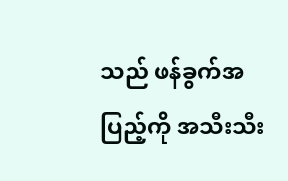သည် ဖန်ခွက်အပြည့်ကို အသီးသီး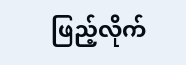ဖြည့်လိုက်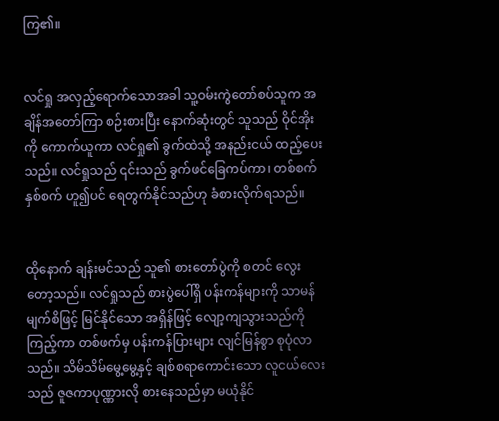ကြ၏။


လင်ရှု အလှည့်ရောက်သောအခါ သူ့ဝမ်းကွဲတော်စပ်သူက အချိန်အတော်ကြာ စဉ်းစားပြီး နောက်ဆုံးတွင် သူသည် ဝိုင်အိုးကို ကောက်ယူကာ လင်ရှု၏ ခွက်ထဲသို့ အနည်းငယ် ထည့်ပေးသည်။ လင်ရှုသည် ၎င်းသည် ခွက်ဖင်‌ခြေကပ်ကာ၊ တစ်စက် နှစ်စက် ဟူ၍ပင် ရေတွက်နိုင်သည်ဟု ခံစားလိုက်ရသည်။


ထိုနောက် ချန်းမင်သည် သူ၏ စားတော်ပွဲကို စတင် လွေးတော့သည်။ လင်ရှုသည် စားပွဲပေါ်ရှိ ပန်းကန်များကို သာမန်မျက်စိဖြင့် မြင်နိုင်သော အရှိန်ဖြင့် လျော့ကျသွားသည်ကို ကြည့်ကာ တစ်ဖက်မှ ပန်းကန်ပြားများ လျင်မြန်စွာ စုပုံလာသည်။ သိမ်သိမ်မွေ့မွေ့နှင့် ချစ်စရာကောင်းသော လူငယ်လေးသည် ဇူဇကာပုဏ္ဏားလို စားနေသည်မှာ မယုံနိုင်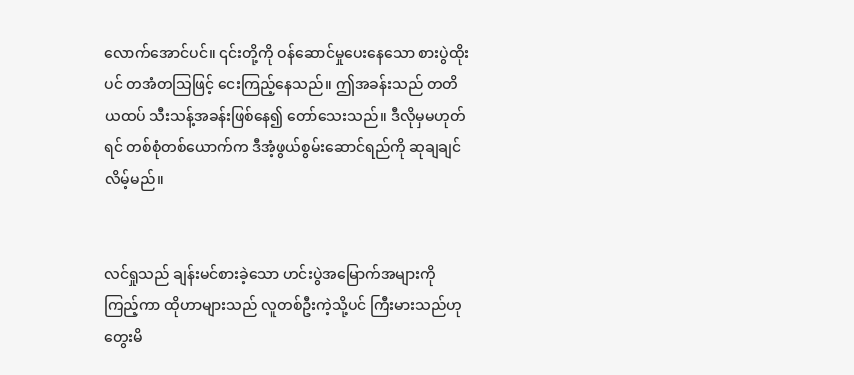လောက်အောင်ပင်။ ၎င်းတို့ကို ဝန်ဆောင်မှုပေးနေသော စားပွဲထိုးပင် တအံတသြဖြင့် ငေးကြည့်နေသည်။ ဤအခန်းသည် တတိယထပ် သီးသန့်အခန်းဖြစ်နေ၍ တော်သေးသည်။ ဒီလိုမှမဟုတ်ရင် တစ်စုံတစ်ယောက်က ဒီအံ့ဖွယ်စွမ်းဆောင်ရည်ကို ဆုချချင်လိမ့်မည်။


လင်ရှုသည် ချန်းမင်စားခဲ့သော ဟင်းပွဲအမြောက်အများကို ကြည့်ကာ ထိုဟာများသည် လူတစ်ဦးကဲ့သို့ပင် ကြီးမားသည်ဟု တွေးမိ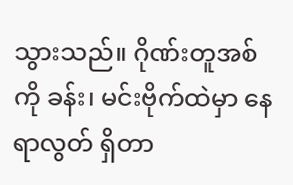သွားသည်။ ဂိုဏ်းတူအစ်ကို ခန်း၊ မင်းဗိုက်ထဲမှာ နေရာလွတ် ရှိတာ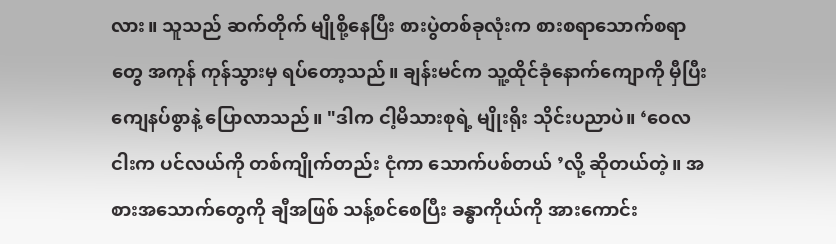လား။ သူသည် ဆက်တိုက် မျိုစို့နေပြီး စားပွဲတစ်ခုလုံးက စားစရာသောက်စရာတွေ အကုန် ကုန်သွားမှ ရပ်တော့သည်။ ချန်းမင်က သူ့ထိုင်ခုံနောက်ကျောကို မှီပြီး ကျေနပ်စွာနဲ့ ပြောလာသည်။ "ဒါက ငါ့မိသားစုရဲ့ မျိုးရိုး သိုင်းပညာပဲ။ ‘ဝေလငါးက ပင်လယ်ကို တစ်ကျိုက်တည်း ငုံ‌ကာ သောက်ပစ်တယ် ’လို့ ဆိုတယ်တဲ့။ အစားအသောက်တွေကို ချီအဖြစ် သန့်စင်စေပြီး ခန္ဓာကိုယ်ကို အားကောင်း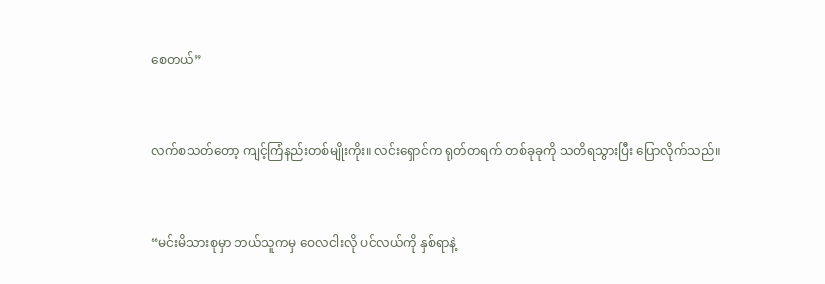စေတယ်”


လက်စသတ်တော့ ကျင့်ကြံနည်းတစ်မျိုးကိုး။ လင်းရှောင်က ရုတ်တရက် တစ်ခုခုကို သတိရသွားပြီး ပြောလိုက်သည်။


“မင်းမိသားစုမှာ ဘယ်သူကမှ ဝေလငါးလို ပင်လယ်‌ကို နှစ်ရာနဲ့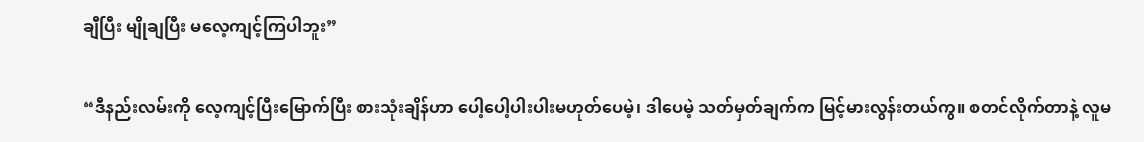ချီပြီး မျိုချပြီး မလေ့ကျင့်ကြပါဘူး”


“ဒီနည်းလမ်းကို လေ့ကျင့်ပြီးမြောက်ပြီး စားသုံးချိန်ဟာ ပေါ့ပေါ့ပါးပါးမဟုတ်ပေမဲ့၊ ဒါပေမဲ့ သတ်မှတ်ချက်က မြင့်မားလွန်းတယ်ကွ။ စတင်လိုက်တာနဲ့ လူမ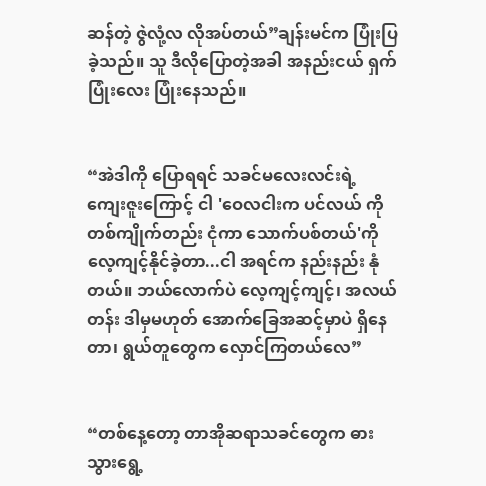ဆန်တဲ့ ဇွဲလုံ့လ လိုအပ်တယ်”ချန်းမင်က ပြုံးပြခဲ့သည်။ သူ ဒီလိုပြောတဲ့အခါ အနည်းငယ် ရှက်ပြုံးလေး ပြုံးနေသည်။


“အဲဒါကို ပြောရရင် သခင်မလေးလင်းရဲ့ ကျေးဇူးကြောင့် ငါ 'ဝေလငါးက ပင်လယ် ကို တစ်ကျိုက်တည်း ငုံ‌ကာ သောက်ပစ်တယ်'ကို လေ့ကျင့်နိုင်ခဲ့တာ...ငါ အရင်က နည်းနည်း နုံတယ်။ ဘယ်လောက်ပဲ လေ့ကျင့်ကျင့်၊ အလယ်တန်း ဒါမှမဟုတ် အောက်ခြေအဆင့်မှာပဲ ရှိနေတာ၊ ရွယ်တူတွေက လှောင်ကြတယ်လေ”


“တစ်နေ့တော့ တာအိုဆရာသခင်တွေက ဓားသွားရွေ့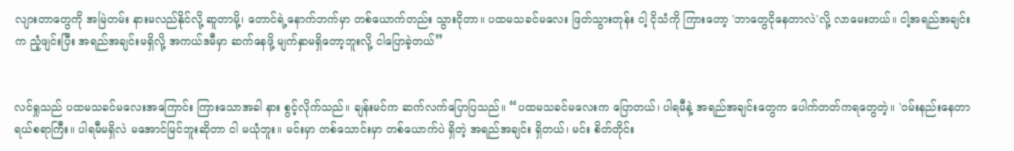လျားတာတွေကို အမြဲတမ်း နားမလည်နိုင်လို့ ဆူတာမို့၊ တောင်ရဲ့နောက်ဘက်မှာ တစ်ယောက်တည်း သွားငိုတာ။ ပထမသခင်မလေး ဖြတ်သွားတုန်း ငါ့ ငိုသံကို ကြားတော့ 'ဘာတွေငိုနေတာလဲ'လို့ လာမေးတယ်။ ငါ့အရည်အချင်းက ညံ့ဖျင်းပြီး အရည်အချင်းမရှိလို့ အကယ်ဒမီမှာ ဆက်နေဖို့ မျက်နှာမရှိတော့ဘူးလို့ ငါပြောခဲ့တယ်”


လင်ရှုသည် ပထမသခင်မလေးအကြောင်း ကြားသောအခါ နား စွင့်လိုက်သည်။ ချန်းမင်က ဆက်လက်ပြောပြသည်။ “ပထမသခင်မလေးက ပြောတယ်၊ ပါရမီနဲ့ အရည်အချင်းတွေက ပေါက်တတ်ကရတွေတဲ့။ 'ဝမ်းနည်းနေတာ ရယ်စရာကြီး။ ပါရမီမရှိလဲ မအောင်မြင်ဘူးဆိုတာ ငါ မယုံဘူး။ မင်းမှာ တစ်သောင်းမှာ တစ်ယောက်ပဲ ရှိတဲ့ အရည်အချင်း ရှိတယ်၊ မင်း စိတ်တိုင်း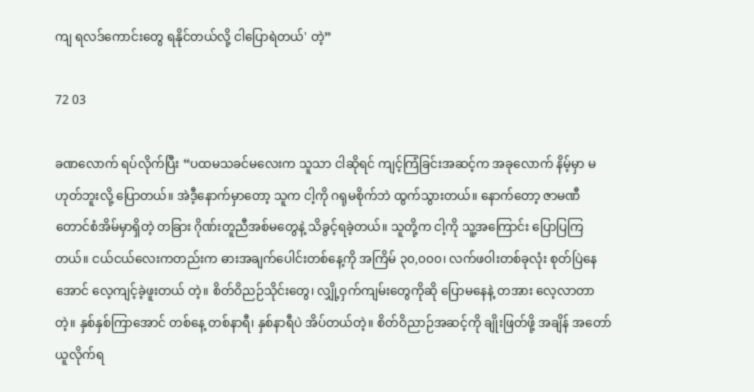ကျ ရလဒ်ကောင်းတွေ ရနိုင်တယ်လို့ ငါပြောရဲတယ်' တဲ့”

72 03

ခဏလောက် ရပ်လိုက်ပြီး “ပထမသခင်မလေးက သူသာ ငါဆိုရင် ကျင့်ကြံခြင်းအဆင့်က အခုလောက် နိမ့်မှာ မဟုတ်ဘူးလို့ ပြောတယ်။ အဲဒီ့နောက်မှာတော့ သူက ငါ့ကို ဂရုမစိုက်ဘဲ ထွက်သွားတယ်။ နောက်တော့ ဇာမဏီတောင်စံအိမ်မှာရှိတဲ့ တခြား ဂိုဏ်းတူညီအစ်မတွေနဲ့ သိခွင့်ရခဲ့တယ်။ သူတို့က ငါ့ကို သူ့အကြောင်း ပြောပြကြတယ်။ ငယ်ငယ်လေးကတည်းက ဓားအချက်ပေါင်းတစ်နေ့ကို အကြိမ် ၃၀,၀၀၀၊ လက်ဖဝါးတစ်ခုလုံး စုတ်ပြဲနေအောင် လေ့ကျင့်ခဲ့ဖူးတယ် တဲ့။ စိတ်ဝိညဉ်သိုင်းတွေ၊ လျှို့ဝှက်ကျမ်းတွေကိုဆို ပြောမနေနဲ့ တအား လေ့လာတာတဲ့။ နှစ်နှစ်ကြာအောင် တစ်နေ့ တစ်နာရီ၊ နှစ်နာရီပဲ အိပ်တယ်တဲ့။ စိတ်ဝိညာဉ်အဆင့်ကို ချိုးဖြတ်ဖို့ အချိန် အတော်ယူလိုက်ရ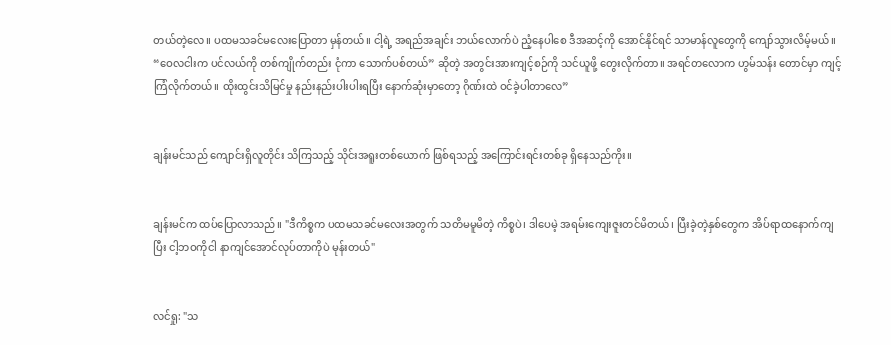တယ်တဲ့လေ။ ပထမသခင်မလေးပြောတာ မှန်တယ်။ ငါ့ရဲ့ အရည်အချင်း ဘယ်လောက်ပဲ ညံ့နေပါစေ ဒီအဆင့်ကို အောင်နိုင်ရင် သာမာန်လူတွေကို ကျော်သွားလိမ့်မယ်။ “ဝေလငါးက ပင်လယ်ကို တစ်ကျိုက်တည်း ငုံ‌ကာ သောက်ပစ်တယ်” ဆိုတဲ့ အတွင်းအားကျင့်စဉ်ကို သင်ယူဖို့ တွေးလိုက်တာ။ အရင်တလောက ဟွမ်သန်း တောင်မှာ ကျင့်ကြံလိုက်တယ်။ ထိုးထွင်းသိမြင်မှု နည်းနည်းပါးပါးရပြီး နောက်ဆုံးမှာတော့ ဂိုဏ်းထဲ ဝင်ခဲ့ပါတာလေ”


ချန်းမင်သည် ကျောင်းရှိလူတိုင်း သိကြသည့် သိုင်းအရူးတစ်ယောက် ဖြစ်ရသည့် အကြောင်းရင်းတစ်ခု ရှိနေသည်ကိုး။


ချန်းမင်က ထပ်ပြောလာသည်။ "ဒီကိစ္စက ပထမသခင်မလေးအတွက် သတိမမူမိတဲ့ ကိစ္စပဲ၊ ဒါပေမဲ့ အရမ်းကျေးဇူးတင်မိတယ်၊ ပြီးခဲ့တဲ့နှစ်တွေက အိပ်ရာထနောက်ကျပြီး ငါ့ဘဝကိုငါ နာကျင်အောင်လုပ်တာကိုပဲ မုန်းတယ်"


လင်ရှု: "သ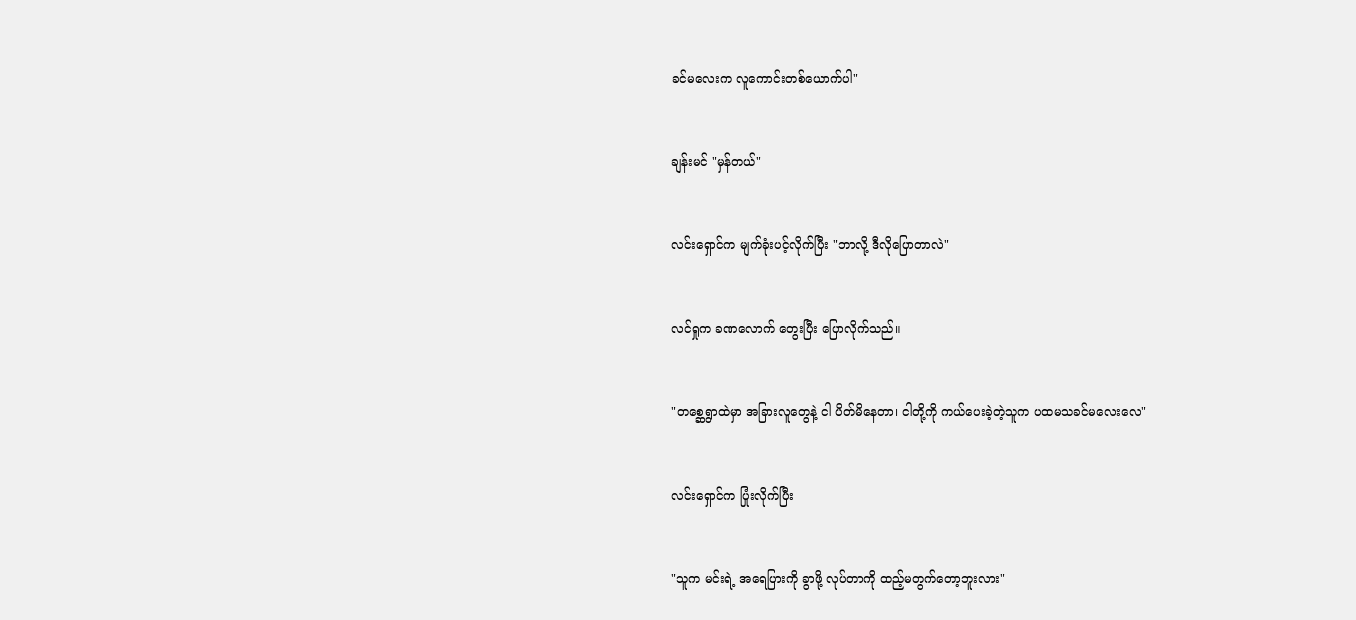ခင်မလေးက လူကောင်းတစ်ယောက်ပါ"


ချန်းမင် "မှန်တယ်"


လင်းရှောင်က မျက်ခုံးပင့်လိုက်ပြီး "ဘာလို့ ဒီလိုပြောတာလဲ"


လင်ရှုက ခဏလောက် တွေးပြီး ပြောလိုက်သည်။


"တစ္ဆေရွာထဲမှာ အခြားလူတွေနဲ့ ငါ ပိတ်မိနေတာ၊ ငါတို့ကို ကယ်ပေးခဲ့တဲ့သူက ပထမသခင်မလေးလေ"


လင်းရှောင်က ပြုံးလိုက်ပြီး


"သူက မင်းရဲ့ အရေပြားကို ခွာဖို့ လုပ်တာကို ထည့်မတွက်တော့ဘူးလား"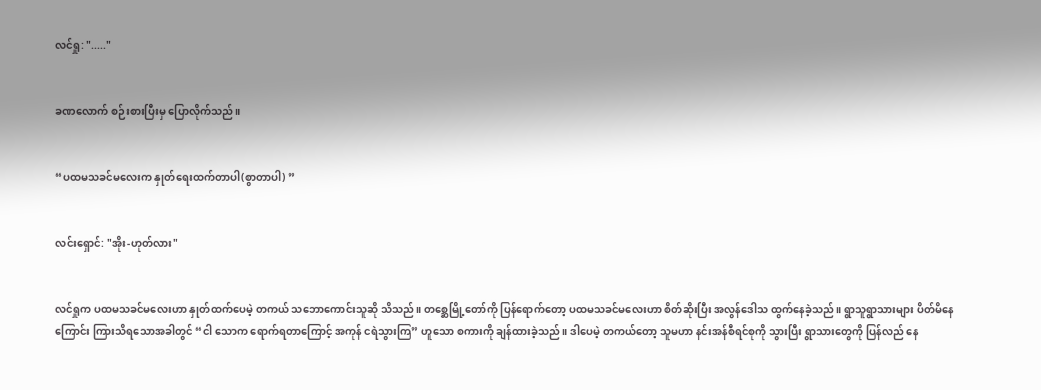လင်ရှု: "....."


ခဏလောက် စဉ်းစားပြီးမှ ပြောလိုက်သည်။


“ပထမသခင်မလေးက နှုတ်ရေးထက်တာပါ(စွာတာပါ) ”


လင်းရှောင်: "အိုး-ဟုတ်လား"


လင်ရှုက ပထမသခင်မလေးဟာ နှုတ်ထက်ပေမဲ့ တကယ် သဘောကောင်းသူဆို သိသည်။ တစ္ဆေမြို့တော်ကို ပြန်ရောက်တော့ ပထမသခင်မလေးဟာ စိတ်ဆိုးပြီး အလွန်ဒေါသ ထွက်နေခဲ့သည်။ ရွာသူရွာသားများ ပိတ်မိနေကြောင်း ကြားသိရသောအခါတွင် “ငါ သောက ရောက်ရတာကြောင့် အကုန် ငရဲသွားကြ” ဟူသော စကားကို ချန်ထားခဲ့သည်။ ဒါပေမဲ့ တကယ်တော့ သူမဟာ နင်းအန်စီရင်စုကို သွားပြီး ရွာသားတွေကို ပြန်လည် နေ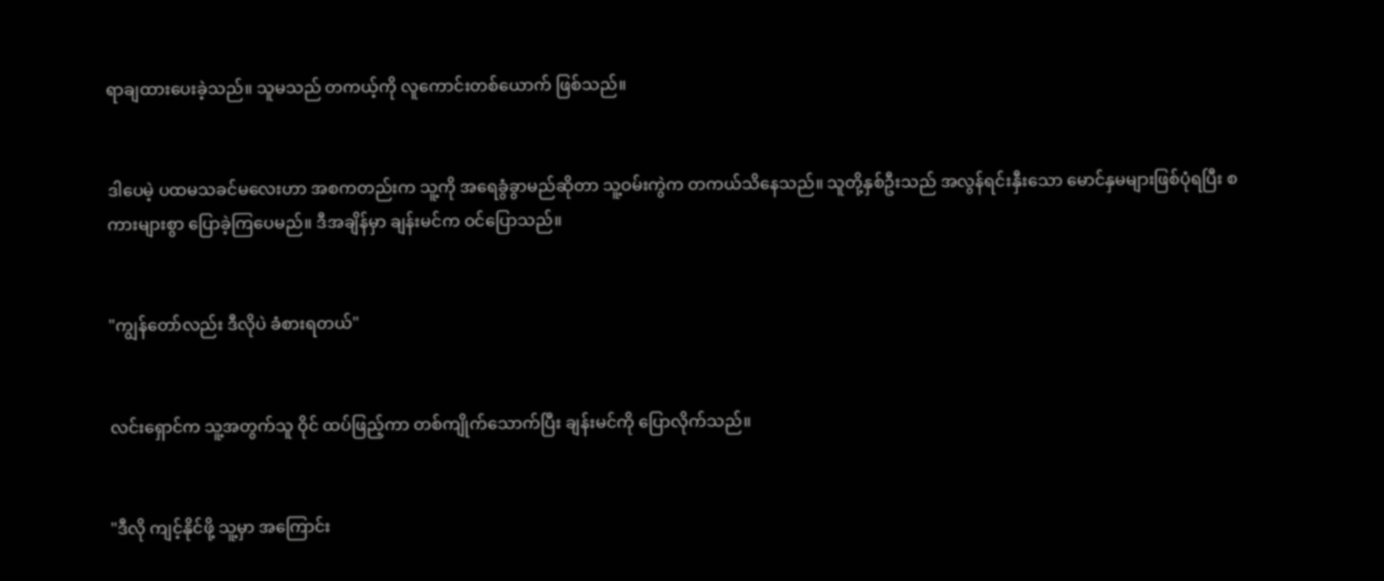ရာချထားပေးခဲ့သည်။ သူမသည် တကယ့်ကို လူကောင်းတစ်ယောက် ဖြစ်သည်။


ဒါပေမဲ့ ပထမသခင်မလေးဟာ အစကတည်းက သူ့ကို အရေခွံခွာမည်ဆိုတာ သူ့ဝမ်းကွဲက တကယ်သိနေသည်။ သူတို့နှစ်ဦးသည် အလွန်ရင်းနှီးသော မောင်နှမများဖြစ်ပုံရပြီး စကားများစွာ ပြောခဲ့ကြပေမည်။ ဒီအချိန်မှာ ချန်းမင်က ဝင်ပြောသည်။


"ကျွန်တော်လည်း ဒီလိုပဲ ခံစားရတယ်"


လင်းရှောင်က သူ့အတွက်သူ ဝိုင် ထပ်ဖြည့်ကာ တစ်ကျိုက်သောက်ပြီး ချန်းမင်ကို ပြောလိုက်သည်။


"ဒီလို ကျင့်နိုင်ဖို့ သူ့မှာ အကြောင်း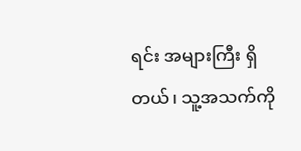ရင်း အများကြီး ရှိတယ်၊ သူ့အသက်ကို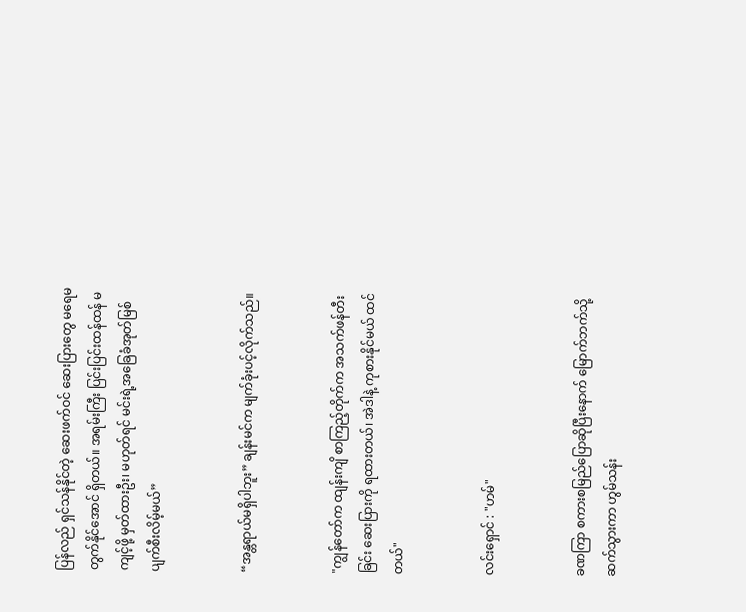ပြန်လည် ရှင်သန်နိုင်တဲ့ ဆေးဖက်ဝင် ဆေးပြားတွေ မရေမတွက်နိုင်အောင် ရှိတယ်။ အရမ်းကြီး ပြင်းပြင်းထန်ထန် မကျင့်ဖို့ မှတ်ထားဦး၊ မဟုတ်ရင် မင်းရဲ့အခြေခံအုတ်မြစ် ပျက်စီးလိမ့်မယ်”


“အန္တရာယ်မရှိပါဘူး” ချန်းမင်က မျက်ခုံးပင့်လိုက်သည်။


"ကျွန်တော်က ထျန်းကျိ စာကြည့်တိုက်က အသက်ဖန်တီးခြင်း ဆေးပြားကို ရထားတယ်၊ အဲဒါနဲ့ ကုစားနိုင်မယ် ထင်တယ်"


လင်းရှောင် : "ဟမ်"


ခဏကြာ စကားစမြည်ပြောဆိုပြီးနောက် မြောက်ဘက်သို့ ဆက်သွားကာ ဟွမ်သန်း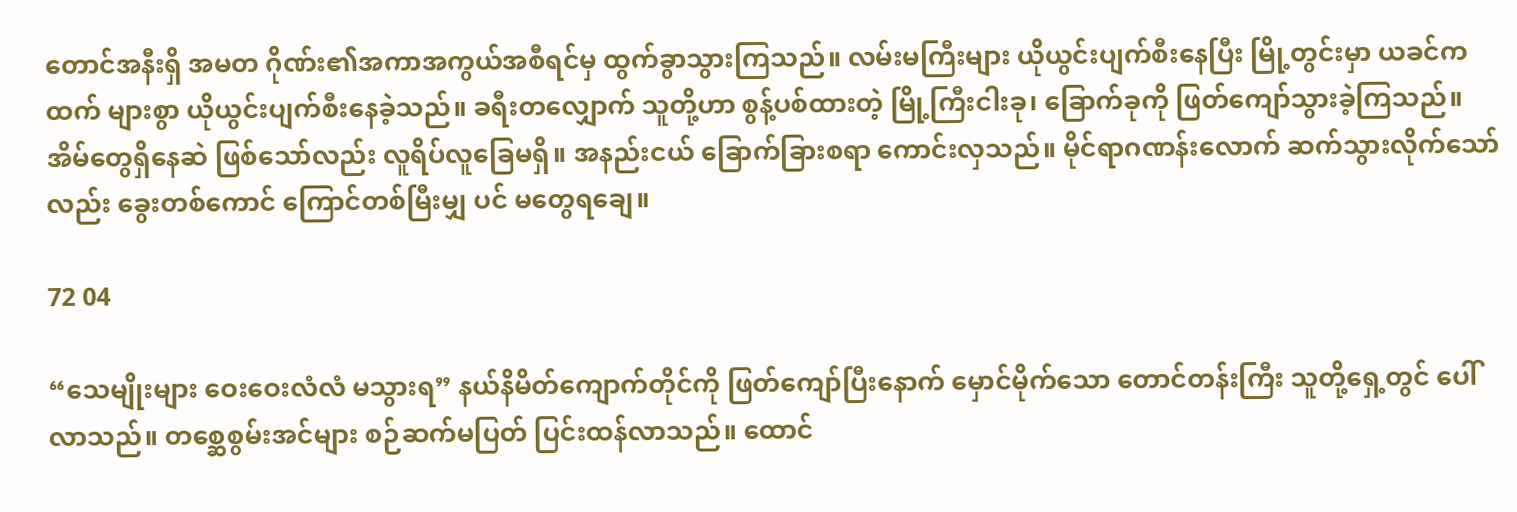တောင်အနီးရှိ အမတ ဂိုဏ်း၏အကာအကွယ်အစီရင်မှ ထွက်ခွာသွားကြသည်။ လမ်းမကြီးများ ယိုယွင်းပျက်စီးနေပြီး မြို့တွင်းမှာ ယခင်ကထက် များစွာ ယိုယွင်းပျက်စီးနေခဲ့သည်။ ခရီးတလျှောက် သူတို့ဟာ စွန့်ပစ်ထားတဲ့ မြို့ကြီးငါးခု၊ ခြောက်ခုကို ဖြတ်ကျော်သွားခဲ့ကြသည်။ အိမ်တွေရှိနေဆဲ ဖြစ်သော်လည်း လူရိပ်လူခြေမရှိ။ အနည်းငယ် ခြောက်ခြားစရာ ကောင်းလှသည်။ မိုင်ရာဂဏန်းလောက် ဆက်သွားလိုက်သော်လည်း ခွေးတစ်ကောင် ကြောင်တစ်မြီးမျှ ပင် မတွေရချေ။

72 04

“သေမျိုးများ ဝေးဝေးလံလံ မသွားရ” နယ်နိမိတ်ကျောက်တိုင်ကို ဖြတ်ကျော်ပြီးနောက် မှောင်မိုက်သော တောင်တန်းကြီး သူတို့ရှေ့တွင် ပေါ်လာသည်။ တစ္ဆေစွမ်းအင်များ စဉ်ဆက်မပြတ် ပြင်းထန်လာသည်။ ထောင်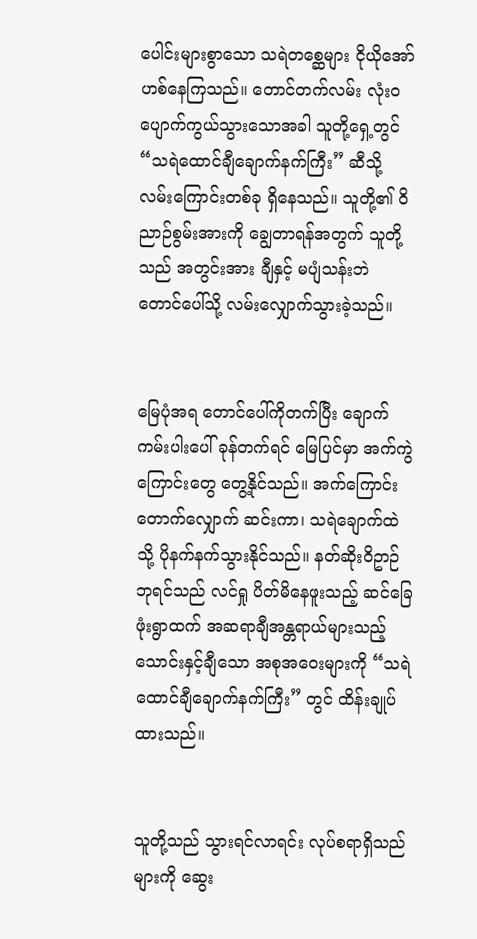ပေါင်းများစွာသော သရဲတစ္ဆေများ ငိုယိုအော်ဟစ်နေကြသည်။ တောင်တက်လမ်း လုံးဝပျောက်ကွယ်သွားသောအခါ သူတို့ရှေ့တွင် “သရဲထောင်ချီချောက်နက်ကြီး” ဆီသို့ လမ်းကြောင်းတစ်ခု ရှိနေသည်။ သူတို့၏ ဝိညာဉ်စွမ်းအားကို ချွေတာရန်အတွက် သူတို့သည် အတွင်းအား ချီနှင့် မပျံသန်းဘဲ တောင်ပေါ်သို့ လမ်းလျှောက်သွားခဲ့သည်။


မြေပုံအရ တောင်ပေါ်ကိုတက်ပြီး ချောက်ကမ်းပါးပေါ် ခုန်တက်ရင် မြေပြင်မှာ အက်ကွဲကြောင်းတွေ တွေ့နိုင်သည်။ အက်ကြောင်း တောက်လျှောက် ဆင်းကာ၊ သရဲချောက်ထဲသို့ ပိုနက်နက်သွားနိုင်သည်။ နတ်ဆိုးဝိဥာဉ်ဘုရင်သည် လင်ရှု ပိတ်မိနေဖူးသည့် ဆင်ခြေဖုံးရွာထက် အဆရာချီအန္တရာယ်များသည့် သောင်းနှင့်ချီသော အစုအဝေးများကို “သရဲထောင်ချီချောက်နက်ကြီး” တွင် ထိန်းချုပ်ထားသည်။


သူတို့သည် သွားရင်လာရင်း လုပ်စရာရှိသည်များကို ဆွေး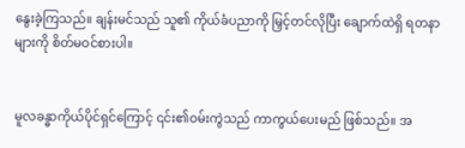နွေးခဲ့ကြသည်။ ချန်းမင်သည် သူ၏ ကိုယ်ခံပညာကို မြှင့်တင်လိုပြီး ချောက်ထဲရှိ ရတနာများကို စိတ်မဝင်စားပါ။


မူလခန္ဓာကိုယ်ပိုင်ရှင်ကြောင့် ၎င်း၏ဝမ်းကွဲသည် ကာကွယ်ပေးမည် ဖြစ်သည်။ အ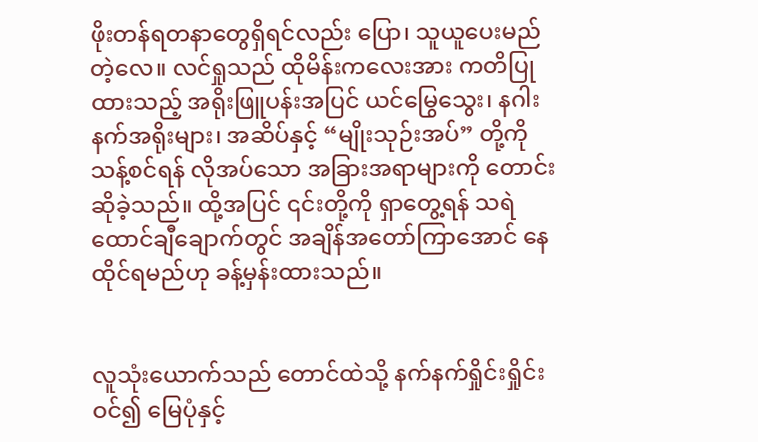ဖိုးတန်ရတနာတွေရှိရင်လည်း ပြော၊ သူယူပေးမည်တဲ့လေ။ လင်ရှုသည် ထိုမိန်းကလေးအား ကတိပြုထားသည့် အရိုးဖြူပန်းအပြင် ယင်မြွေသွေး၊ နဂါးနက်အရိုးများ၊ အဆိပ်နှင့် “မျိုးသုဉ်းအပ်” တို့ကို သန့်စင်ရန် လိုအပ်သော အခြားအရာများကို တောင်းဆိုခဲ့သည်။ ထို့အပြင် ၎င်းတို့ကို ရှာတွေ့ရန် သရဲထောင်ချီချောက်တွင် အချိန်အတော်ကြာအောင် နေထိုင်ရမည်ဟု ခန့်မှန်းထားသည်။


လူသုံးယောက်သည် တောင်ထဲသို့ နက်နက်ရှိုင်းရှိုင်းဝင်၍ မြေပုံနှင့်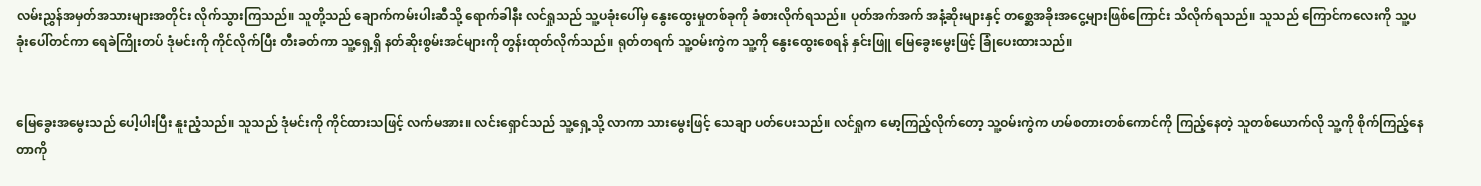လမ်းညွှန်အမှတ်အသားများအတိုင်း လိုက်သွားကြသည်။ သူတို့သည် ချောက်ကမ်းပါးဆီသို့ ရောက်ခါနီး လင်ရှုသည် သူ့ပခုံးပေါ်မှ နွေးထွေးမှုတစ်ခုကို ခံစားလိုက်ရသည်။ ပုတ်အက်အက် အနံ့ဆိုးများနှင့် တစ္ဆေအခိုးအငွေ့များဖြစ်ကြောင်း သိလိုက်ရသည်။ သူသည် ကြောင်ကလေးကို သူ့ပခုံးပေါ်တင်ကာ ရေခဲကြိုးတပ် ဒုံမင်းကို ကိုင်လိုက်ပြီး တီးခတ်ကာ သူ့ရှေ့ရှိ နတ်ဆိုးစွမ်းအင်များကို တွန်းထုတ်လိုက်သည်။ ရုတ်တရက် သူ့ဝမ်းကွဲက သူ့ကို နွေးထွေးစေရန် နှင်းဖြူ မြေခွေးမွေးဖြင့် ခြုံပေးထားသည်။


မြေခွေးအမွေးသည် ပေါ့ပါးပြီး နူးညံ့သည်။ သူသည် ဒုံမင်းကို ကိုင်ထားသဖြင့် လက်မအား။ လင်းရှောင်သည် သူ့ရှေ့သို့ လာကာ သားမွေးဖြင့် သေချာ ပတ်ပေးသည်။ လင်ရှုက မော့ကြည့်လိုက်တော့ သူ့ဝမ်းကွဲက ဟမ်စတားတစ်ကောင်ကို ကြည့်နေတဲ့ သူတစ်ယောက်လို သူ့ကို စိုက်ကြည့်နေတာကို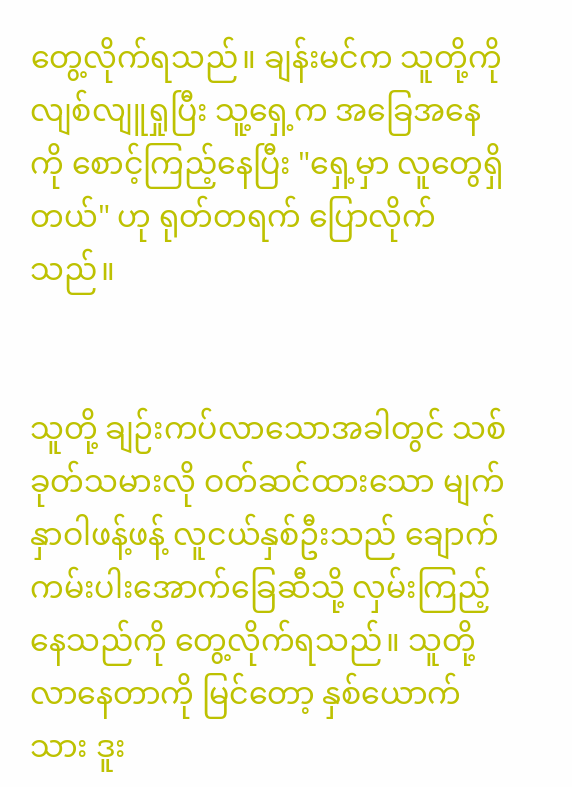တွေ့လိုက်ရသည်။ ချန်းမင်က သူတို့ကို လျစ်လျူရှုပြီး သူ့ရှေ့က အခြေအနေကို စောင့်ကြည့်နေပြီး "ရှေ့မှာ လူတွေရှိတယ်" ဟု ရုတ်တရက် ပြောလိုက်သည်။


သူတို့ ချဉ်းကပ်လာသောအခါတွင် သစ်ခုတ်သမားလို ဝတ်ဆင်ထားသော မျက်နှာဝါဖန့်ဖန့် လူငယ်နှစ်ဦးသည် ချောက်ကမ်းပါးအောက်ခြေဆီသို့ လှမ်းကြည့်နေသည်ကို တွေ့လိုက်ရသည်။ သူတို့ လာနေတာကို မြင်တော့ နှစ်ယောက်သား ဒူး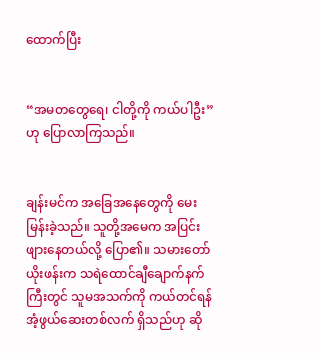ထောက်ပြီး


“အမတတွေရေ၊ ငါတို့ကို ကယ်ပါဦး” ဟု ပြောလာကြသည်။


ချန်းမင်က အခြေအနေတွေကို မေးမြန်းခဲ့သည်။ သူတို့အမေက အပြင်းဖျားနေတယ်လို့ ပြော၏။ သမားတော်ယိုးဖန်းက သရဲထောင်ချီ‌ချောက်နက်ကြီးတွင် သူမအသက်ကို ကယ်တင်ရန် အံ့ဖွယ်ဆေးတစ်လက် ရှိသည်ဟု ဆို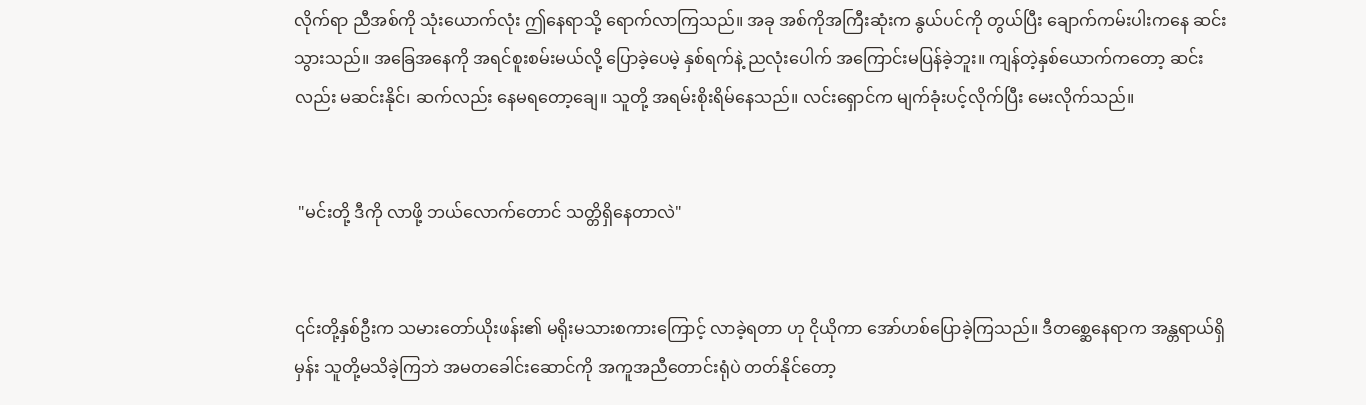လိုက်ရာ ညီအစ်ကို သုံးယောက်လုံး ဤနေရာသို့ ရောက်လာကြသည်။ အခု အစ်ကိုအကြီးဆုံးက နွယ်ပင်ကို တွယ်ပြီး ချောက်ကမ်းပါးကနေ ဆင်းသွားသည်။ အခြေအနေကို အရင်စူးစမ်းမယ်လို့ ပြောခဲ့ပေမဲ့ နှစ်ရက်နဲ့ ညလုံးပေါက် အကြောင်းမပြန်ခဲ့ဘူး။ ကျန်တဲ့နှစ်ယောက်ကတော့ ဆင်းလည်း မဆင်းနိုင်၊ ဆက်လည်း နေမရတော့ချေ။ သူတို့ အရမ်းစိုးရိမ်နေသည်။ လင်းရှောင်က မျက်ခုံးပင့်လိုက်ပြီး မေးလိုက်သည်။


 "မင်းတို့ ဒီကို လာဖို့ ဘယ်လောက်တောင် သတ္တိရှိနေတာလဲ"


၎င်းတို့နှစ်ဦးက သမားတော်ယိုးဖန်း၏ မရိုးမသားစကားကြောင့် လာခဲ့ရတာ ဟု ငိုယိုကာ အော်ဟစ်ပြောခဲ့ကြသည်။ ဒီတစ္ဆေနေရာက အန္တရာယ်ရှိမှန်း သူတို့မသိခဲ့ကြဘဲ အမတခေါင်းဆောင်ကို အကူအညီတောင်းရုံပဲ တတ်နိုင်တော့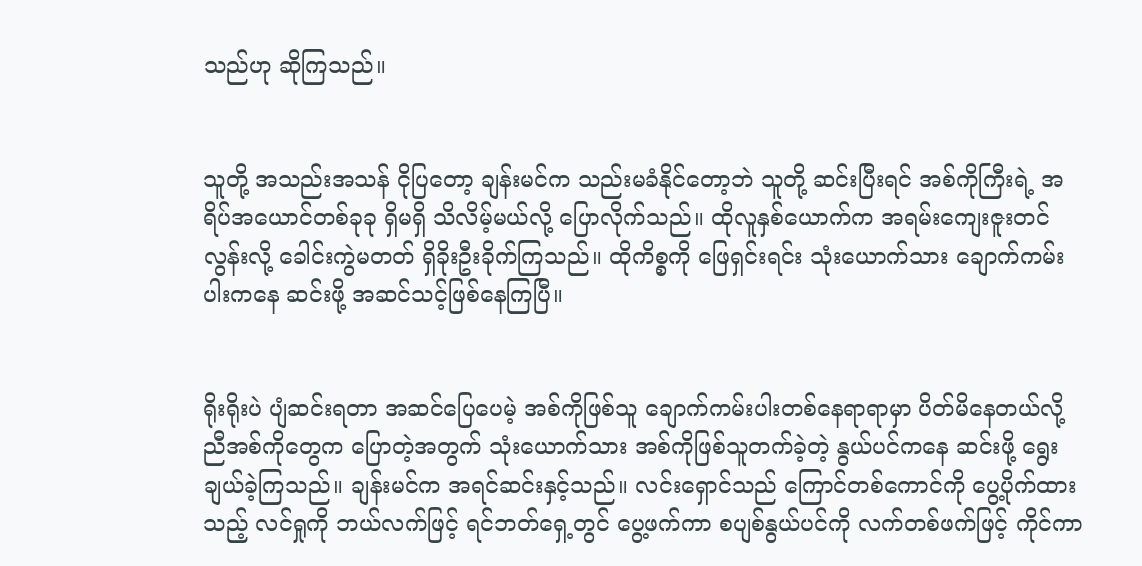သည်ဟု ဆိုကြသည်။


သူတို့ အသည်းအသန် ငိုပြတော့ ချန်းမင်က သည်းမခံနိုင်တော့ဘဲ သူတို့ ဆင်းပြီးရင် အစ်ကိုကြီးရဲ့ အရိပ်အယောင်တစ်ခုခု ရှိမရှိ သိလိမ့်မယ်လို့ ပြောလိုက်သည်။ ထိုလူနှစ်ယောက်က အရမ်းကျေးဇူးတင်လွန်းလို့ ခေါင်းကွဲမတတ် ရှိခိုးဦးခိုက်ကြသည်။ ထိုကိစ္စကို ဖြေရှင်းရင်း သုံးယောက်သား ချောက်ကမ်းပါးကနေ ဆင်းဖို့ အဆင်သင့်ဖြစ်နေကြပြီ။


ရိုးရိုးပဲ ပျံဆင်းရတာ အဆင်ပြေပေမဲ့ အစ်ကိုဖြစ်သူ ချောက်ကမ်းပါးတစ်နေရာရာမှာ ပိတ်မိနေတယ်လို့ ညီအစ်ကိုတွေက ပြောတဲ့အတွက် သုံးယောက်သား အစ်ကိုဖြစ်သူတက်ခဲ့တဲ့ နွယ်ပင်ကနေ ဆင်းဖို့ ရွေးချယ်ခဲ့ကြသည်။ ချန်းမင်က အရင်ဆင်းနှင့်သည်။ လင်းရှောင်သည် ကြောင်တစ်ကောင်ကို ပွေ့ပိုက်ထားသည့် လင်ရှုကို ဘယ်လက်ဖြင့် ရင်ဘတ်ရှေ့တွင် ပွေ့ဖက်ကာ စပျစ်နွယ်ပင်ကို လက်တစ်ဖက်ဖြင့် ကိုင်ကာ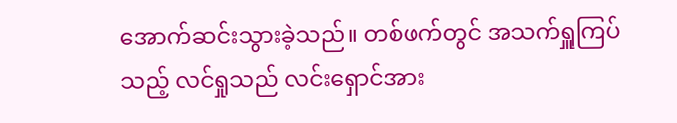အောက်ဆင်းသွားခဲ့သည်။ တစ်ဖက်တွင် အသက်ရှူကြပ်သည့် လင်ရှုသည် လင်းရှောင်အား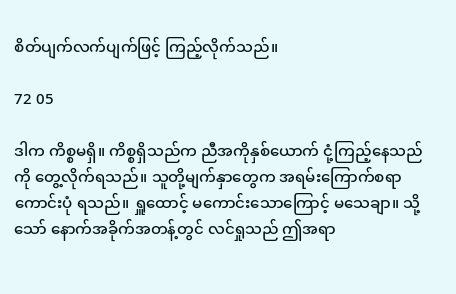စိတ်ပျက်လက်ပျက်ဖြင့် ကြည့်လိုက်သည်။

72 05

ဒါက ကိစ္စမရှိ။ ကိစ္စရှိသည်က ညီအကိုနှစ်ယောက် ငုံ့ကြည့်နေသည်ကို တွေ့လိုက်ရသည်။ သူတို့မျက်နှာတွေက အရမ်းကြောက်စရာကောင်းပုံ ရသည်။ ရှူထောင့် မကောင်းသောကြောင့် မသေချာ။ သို့သော် နောက်အခိုက်အတန့်တွင် လင်ရှုသည် ဤအရာ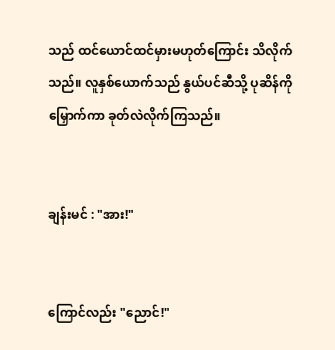သည် ထင်ယောင်ထင်မှားမဟုတ်ကြောင်း သိလိုက်သည်။ လူနှစ်ယောက်သည် နွယ်ပင်ဆီသို့ ပုဆိန်ကို မြှောက်ကာ ခုတ်လဲလိုက်ကြသည်။


ချန်းမင် : "အား!"


ကြောင်လည်း "ညောင်!"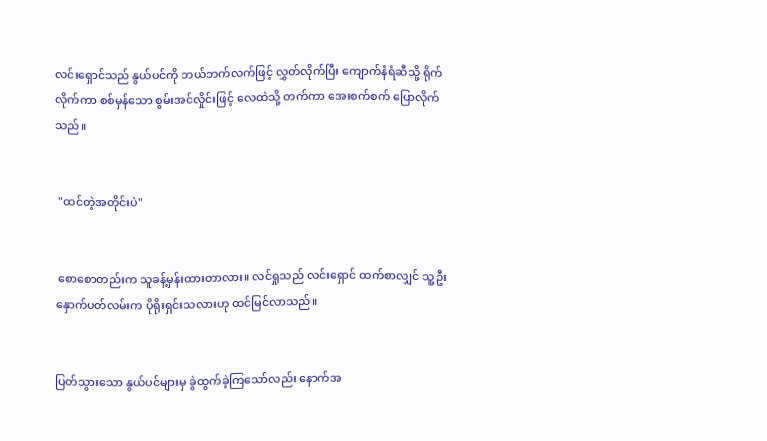လင်းရှောင်သည် နွယ်ပင်ကို ဘယ်ဘက်လက်ဖြင့် လွှတ်လိုက်ပြီး ကျောက်နံရံဆီသို့ ရိုက်လိုက်ကာ စစ်မှန်သော စွမ်းအင်လှိုင်းဖြင့် လေထဲသို့ တက်ကာ အေးစက်စက် ပြောလိုက်သည်။


 "ထင်တဲ့အတိုင်းပဲ"


 စောစောတည်းက သူခန့်မှန်းထားတာလား။ လင်ရှုသည် လင်းရှောင် ထက်စာလျှင် သူ့ဦးနှောက်ပတ်လမ်းက ပိုရိုးရှင်းသလားဟု ထင်မြင်လာသည်။


ပြတ်သွားသော နွယ်ပင်များမှ ခွဲထွက်ခဲ့ကြသော်လည်း နောက်အ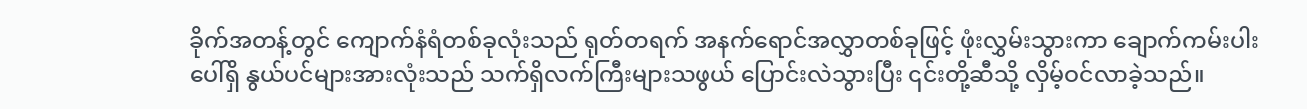ခိုက်အတန့်တွင် ကျောက်နံရံတစ်ခုလုံးသည် ရုတ်တရက် အနက်ရောင်အလွှာတစ်ခုဖြင့် ဖုံးလွှမ်းသွားကာ ချောက်ကမ်းပါးပေါ်ရှိ နွယ်ပင်များအားလုံးသည် သက်ရှိလက်ကြီးများသဖွယ် ပြောင်းလဲသွားပြီး ၎င်းတို့ဆီသို့ လှိမ့်ဝင်လာခဲ့သည်။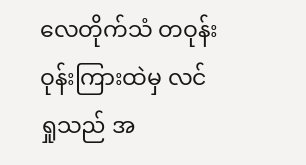လေတိုက်သံ တဝုန်းဝုန်းကြားထဲမှ လင်ရှုသည် အ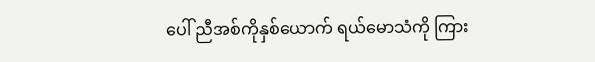ပေါ် ညီအစ်ကိုနှစ်ယောက် ရယ်မောသံကို ကြား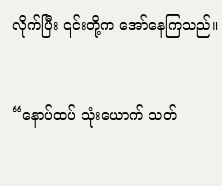လိုက်ပြီး ၎င်းတို့က အော်နေကြသည်။


“နောပ်ထပ် သုံးယောက် သတ်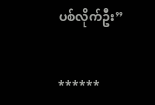ပစ်လိုက်ဦး”


******